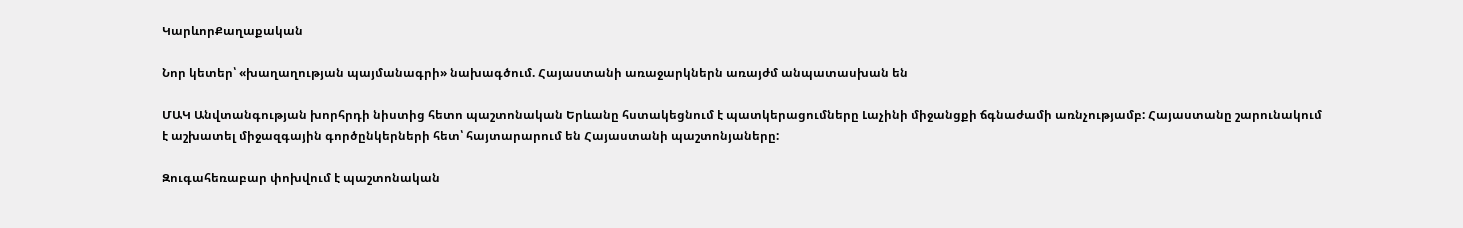ԿարևորՔաղաքական

Նոր կետեր՝ «խաղաղության պայմանագրի» նախագծում. Հայաստանի առաջարկներն առայժմ անպատասխան են

ՄԱԿ Անվտանգության խորհրդի նիստից հետո պաշտոնական Երևանը հստակեցնում է պատկերացումները Լաչինի միջանցքի ճգնաժամի առնչությամբ: Հայաստանը շարունակում է աշխատել միջազգային գործընկերների հետ՝ հայտարարում են Հայաստանի պաշտոնյաները:

Զուգահեռաբար փոխվում է պաշտոնական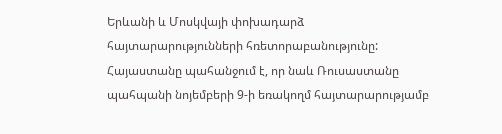Երևանի և Մոսկվայի փոխադարձ հայտարարությունների հռետորաբանությունը: Հայաստանը պահանջում է, որ նաև Ռուսաստանը պահպանի նոյեմբերի 9-ի եռակողմ հայտարարությամբ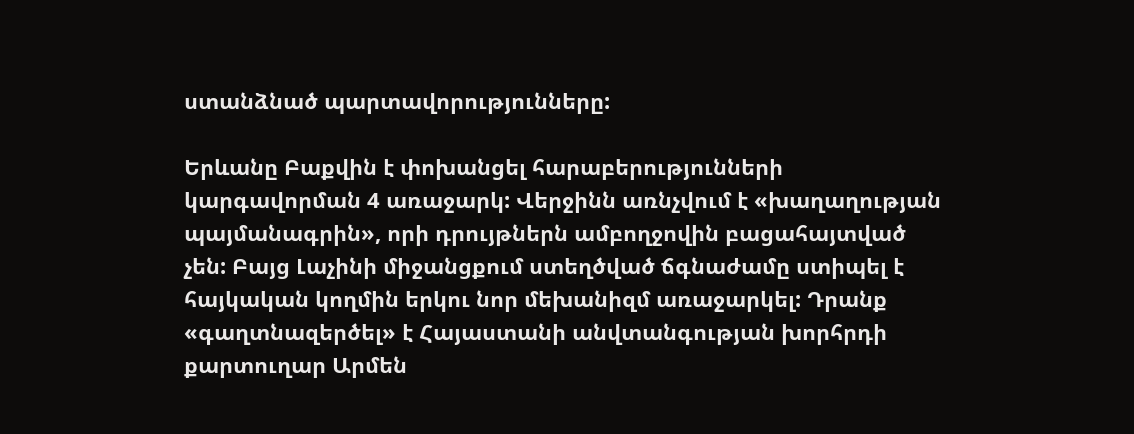ստանձնած պարտավորությունները:

Երևանը Բաքվին է փոխանցել հարաբերությունների կարգավորման 4 առաջարկ: Վերջինն առնչվում է «խաղաղության պայմանագրին», որի դրույթներն ամբողջովին բացահայտված չեն: Բայց Լաչինի միջանցքում ստեղծված ճգնաժամը ստիպել է հայկական կողմին երկու նոր մեխանիզմ առաջարկել: Դրանք «գաղտնազերծել» է Հայաստանի անվտանգության խորհրդի քարտուղար Արմեն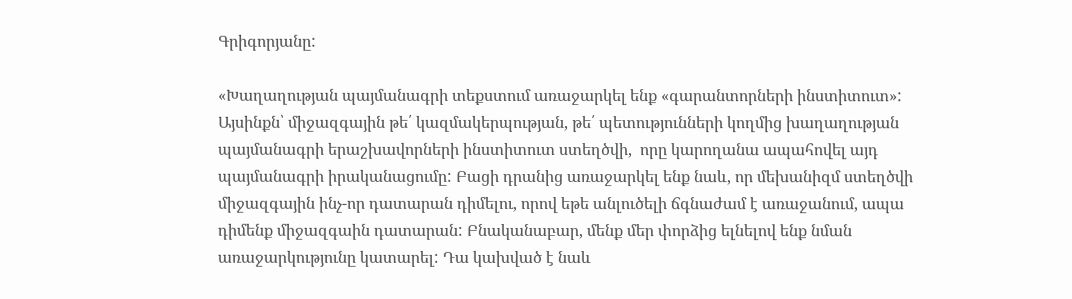Գրիգորյանը:

«Խաղաղության պայմանագրի տեքստում առաջարկել ենք «գարանտորների ինստիտուտ»: Այսինքն՝ միջազգային թե՛ կազմակերպության, թե՛ պետությունների կողմից խաղաղության պայմանագրի երաշխավորների ինստիտուտ ստեղծվի,  որը կարողանա ապահովել այդ պայմանագրի իրականացումը: Բացի դրանից առաջարկել ենք նաև, որ մեխանիզմ ստեղծվի միջազգային ինչ-որ դատարան դիմելու, որով եթե անլուծելի ճգնաժամ է առաջանում, ապա դիմենք միջազգաին դատարան: Բնականաբար, մենք մեր փորձից ելնելով ենք նման առաջարկությունը կատարել: Դա կախված է նաև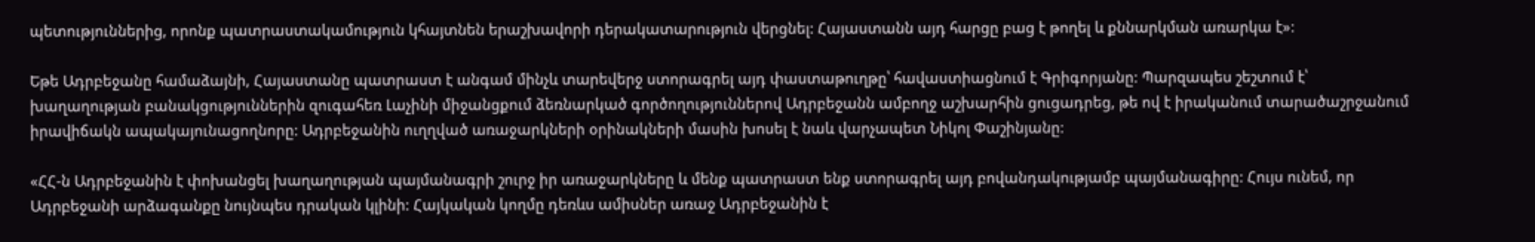պետություններից, որոնք պատրաստակամություն կհայտնեն երաշխավորի դերակատարություն վերցնել: Հայաստանն այդ հարցը բաց է թողել և քննարկման առարկա է»:

Եթե Ադրբեջանը համաձայնի, Հայաստանը պատրաստ է անգամ մինչև տարեվերջ ստորագրել այդ փաստաթուղթը՝ հավաստիացնում է Գրիգորյանը: Պարզապես շեշտում է՝ խաղաղության բանակցություններին զուգահեռ Լաչինի միջանցքում ձեռնարկած գործողություններով Ադրբեջանն ամբողջ աշխարհին ցուցադրեց, թե ով է իրականում տարածաշրջանում իրավիճակն ապակայունացողնորը: Ադրբեջանին ուղղված առաջարկների օրինակների մասին խոսել է նաև վարչապետ Նիկոլ Փաշինյանը:

«ՀՀ-ն Ադրբեջանին է փոխանցել խաղաղության պայմանագրի շուրջ իր առաջարկները և մենք պատրաստ ենք ստորագրել այդ բովանդակությամբ պայմանագիրը: Հույս ունեմ, որ Ադրբեջանի արձագանքը նույնպես դրական կլինի: Հայկական կողմը դեռևս ամիսներ առաջ Ադրբեջանին է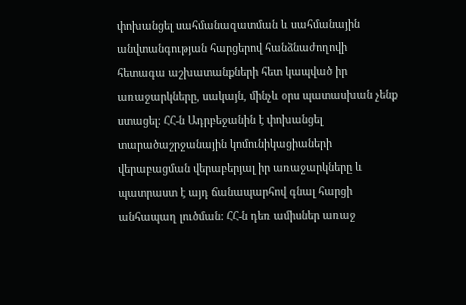փոխանցել սահմանազատման և սահմանային անվտանգության հարցերով հանձնաժողովի հետագա աշխատանքների հետ կապված իր առաջարկները, սակայն, մինչև օրս պատասխան չենք ստացել: ՀՀ-ն Ադրբեջանին է փոխանցել տարածաշրջանային կոմունիկացիաների վերաբացման վերաբերյալ իր առաջարկները և պատրաստ է այդ ճանապարհով գնալ հարցի անհապաղ լուծման: ՀՀ-ն դեռ ամիսներ առաջ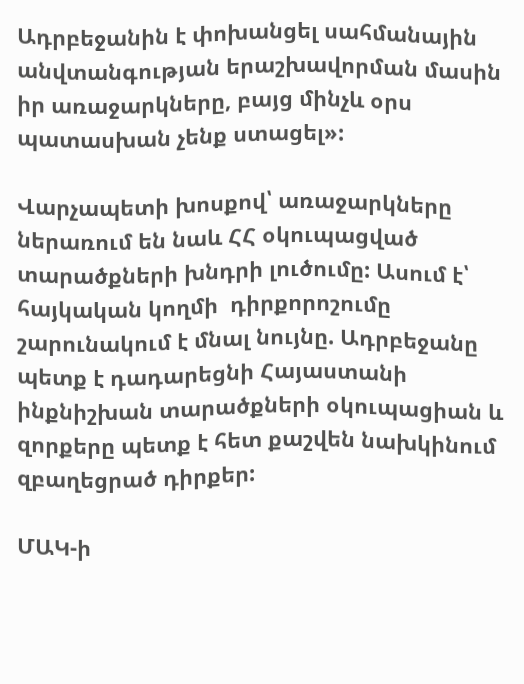Ադրբեջանին է փոխանցել սահմանային անվտանգության երաշխավորման մասին իր առաջարկները, բայց մինչև օրս պատասխան չենք ստացել»:

Վարչապետի խոսքով՝ առաջարկները ներառում են նաև ՀՀ օկուպացված տարածքների խնդրի լուծումը: Ասում է՝ հայկական կողմի  դիրքորոշումը շարունակում է մնալ նույնը. Ադրբեջանը պետք է դադարեցնի Հայաստանի ինքնիշխան տարածքների օկուպացիան և զորքերը պետք է հետ քաշվեն նախկինում զբաղեցրած դիրքեր:

ՄԱԿ-ի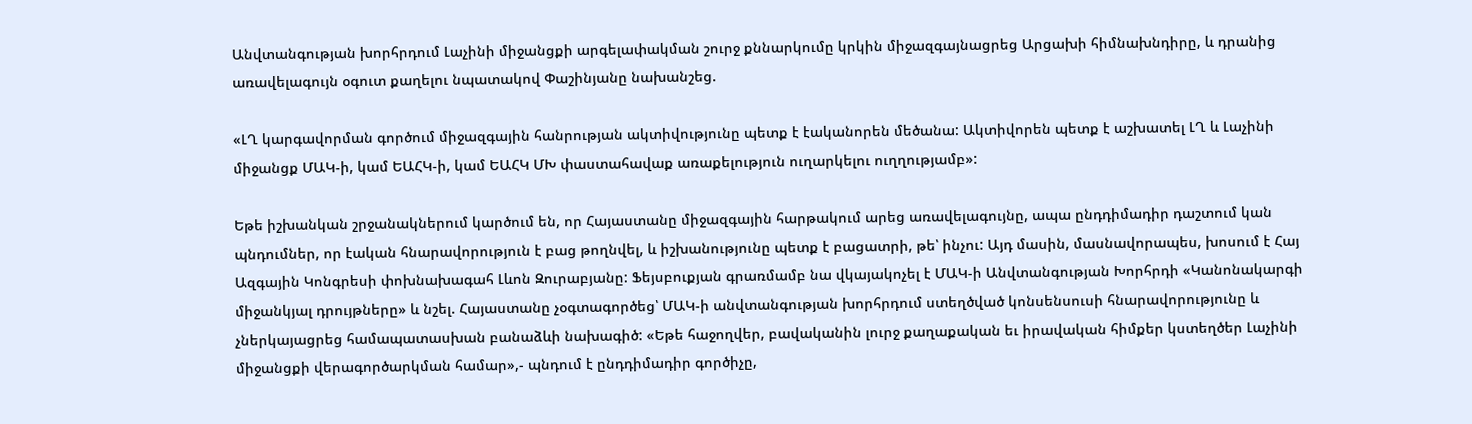Անվտանգության խորհրդում Լաչինի միջանցքի արգելափակման շուրջ քննարկումը կրկին միջազգայնացրեց Արցախի հիմնախնդիրը, և դրանից առավելագույն օգուտ քաղելու նպատակով Փաշինյանը նախանշեց.

«ԼՂ կարգավորման գործում միջազգային հանրության ակտիվությունը պետք է էականորեն մեծանա: Ակտիվորեն պետք է աշխատել ԼՂ և Լաչինի միջանցք ՄԱԿ-ի, կամ ԵԱՀԿ-ի, կամ ԵԱՀԿ ՄԽ փաստահավաք առաքելություն ուղարկելու ուղղությամբ»:

Եթե իշխանկան շրջանակներում կարծում են, որ Հայաստանը միջազգային հարթակում արեց առավելագույնը, ապա ընդդիմադիր դաշտում կան պնդումներ, որ էական հնարավորություն է բաց թողնվել, և իշխանությունը պետք է բացատրի, թե՝ ինչու: Այդ մասին, մասնավորապես, խոսում է Հայ Ազգային Կոնգրեսի փոխնախագահ Լևոն Զուրաբյանը: Ֆեյսբուքյան գրառմամբ նա վկայակոչել է ՄԱԿ-ի Անվտանգության Խորհրդի «Կանոնակարգի միջանկյալ դրույթները» և նշել. Հայաստանը չօգտագործեց՝ ՄԱԿ-ի անվտանգության խորհրդում ստեղծված կոնսենսուսի հնարավորությունը և չներկայացրեց համապատասխան բանաձևի նախագիծ: «Եթե հաջողվեր, բավականին լուրջ քաղաքական եւ իրավական հիմքեր կստեղծեր Լաչինի միջանցքի վերագործարկման համար»,- պնդում է ընդդիմադիր գործիչը,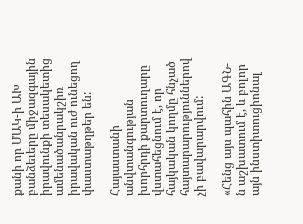քանի որ ՄԱԿ-ի ԱԽ բանձեւերը միջազգային իրավունքի տեսակետից ամենածանրակշիռ իրավական ուժ ունեցող փաստաթղթեր են:

Հայաստանի անվտանգության խորհրդի քարտուղարը վստահեցնում է, որ հայկական կողմը հնչած հայտարարություններով չի բավարարվում:

«Հենց այս պահին ԱԳՆ-ն աշխատում է, և բոլոր այն ինստիտուցիոնալ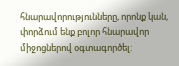հնարավորությունները, որոնք կան, փորձում ենք բոլոր հնարավոր միջոցներով օգտագործել: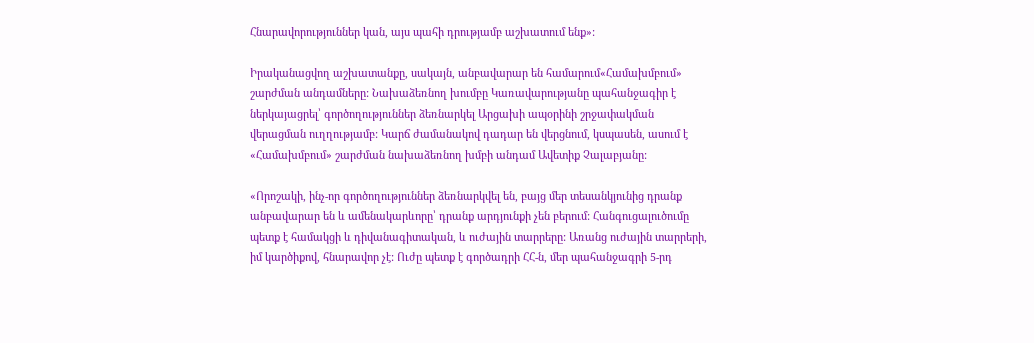Հնարավորություններ կան, այս պահի դրությամբ աշխատում ենք»:

Իրականացվող աշխատանքը, սակայն, անբավարար են համարում«Համախմբում» շարժման անդամները: Նախաձեռնող խումբը Կառավարությանը պահանջագիր է ներկայացրել՝ գործողություններ ձեռնարկել Արցախի ապօրինի շրջափակման վերացման ուղղությամբ: Կարճ ժամանակով դադար են վերցնում, կսպասեն, ասում է «Համախմբում» շարժման նախաձեռնող խմբի անդամ Ավետիք Չալաբյանը:

«Որոշակի, ինչ-որ գործողություններ ձեռնարկվել են, բայց մեր տեսանկյունից դրանք անբավարար են և ամենակարևորը՝ դրանք արդյունքի չեն բերում: Հանգուցալուծումը պետք է համակցի և դիվանագիտական, և ուժային տարրերը: Առանց ուժային տարրերի, իմ կարծիքով, հնարավոր չէ: Ուժը պետք է գործադրի ՀՀ-ն, մեր պահանջագրի 5-րդ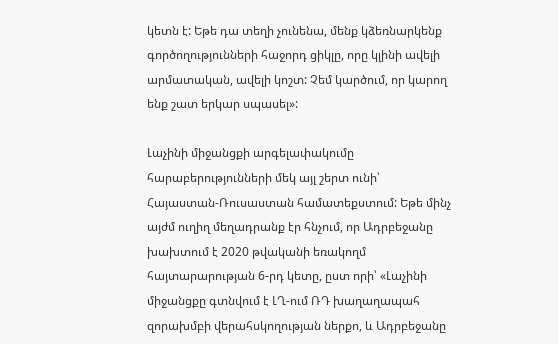կետն է: Եթե դա տեղի չունենա, մենք կձեռնարկենք գործողությունների հաջորդ ցիկլը, որը կլինի ավելի արմատական, ավելի կոշտ: Չեմ կարծում, որ կարող ենք շատ երկար սպասել»:

Լաչինի միջանցքի արգելափակումը հարաբերությունների մեկ այլ շերտ ունի՝ Հայաստան-Ռուսաստան համատեքստում: Եթե մինչ այժմ ուղիղ մեղադրանք էր հնչում, որ Ադրբեջանը խախտում է 2020 թվականի եռակողմ հայտարարության 6-րդ կետը, ըստ որի՝ «Լաչինի միջանցքը գտնվում է ԼՂ-ում ՌԴ խաղաղապահ զորախմբի վերահսկողության ներքո, և Ադրբեջանը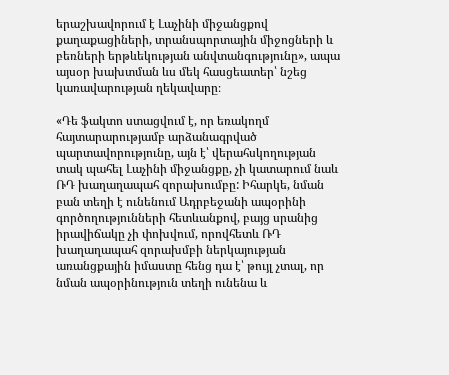երաշխավորում է Լաչինի միջանցքով քաղաքացիների, տրանսպորտային միջոցների և բեռների երթևեկության անվտանգությունը», ապա այսօր խախտման ևս մեկ հասցեատեր՝ նշեց կառավարության ղեկավարը։

«Դե ֆակտո ստացվում է, որ եռակողմ հայտարարությամբ արձանագրված պարտավորությունը, այն է՝ վերահսկողության տակ պահել Լաչինի միջանցքը, չի կատարում նաև ՌԴ խաղաղապահ զորախումբը: Իհարկե, նման բան տեղի է ունենում Ադրբեջանի ապօրինի գործողությունների հետևանքով, բայց սրանից իրավիճակը չի փոխվում, որովհետև ՌԴ խաղաղապահ զորախմբի ներկայության առանցքային իմաստը հենց դա է՝ թույլ չտալ, որ նման ապօրինություն տեղի ունենա և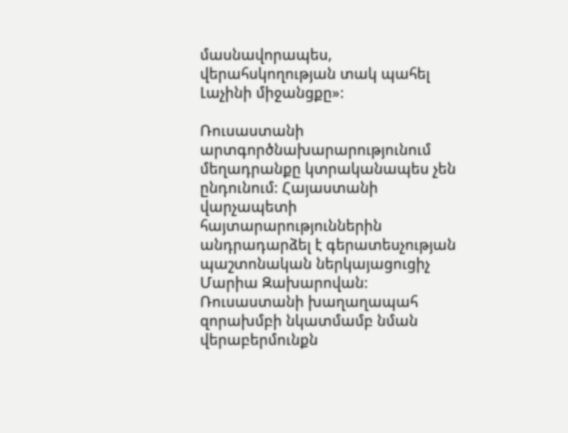մասնավորապես, վերահսկողության տակ պահել Լաչինի միջանցքը»:

Ռուսաստանի արտգործնախարարությունում մեղադրանքը կտրականապես չեն ընդունում: Հայաստանի վարչապետի հայտարարություններին անդրադարձել է գերատեսչության պաշտոնական ներկայացուցիչ Մարիա Զախարովան: Ռուսաստանի խաղաղապահ զորախմբի նկատմամբ նման վերաբերմունքն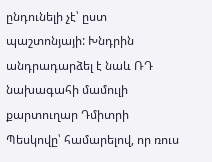ընդունելի չէ՝ ըստ պաշտոնյայի: Խնդրին անդրադարձել է նաև ՌԴ նախագահի մամուլի քարտուղար Դմիտրի Պեսկովը՝ համարելով, որ ռուս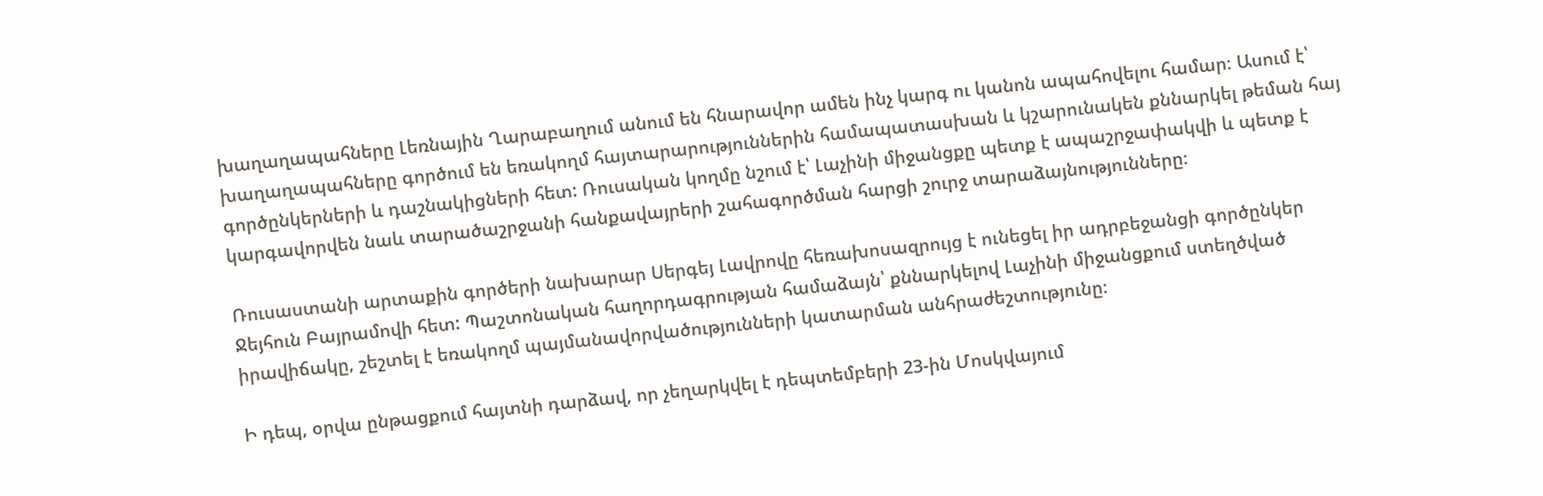խաղաղապահները Լեռնային Ղարաբաղում անում են հնարավոր ամեն ինչ կարգ ու կանոն ապահովելու համար։ Ասում է՝ խաղաղապահները գործում են եռակողմ հայտարարություններին համապատասխան և կշարունակեն քննարկել թեման հայ գործընկերների և դաշնակիցների հետ: Ռուսական կողմը նշում է՝ Լաչինի միջանցքը պետք է ապաշրջափակվի և պետք է կարգավորվեն նաև տարածաշրջանի հանքավայրերի շահագործման հարցի շուրջ տարաձայնությունները։

Ռուսաստանի արտաքին գործերի նախարար Սերգեյ Լավրովը հեռախոսազրույց է ունեցել իր ադրբեջանցի գործընկեր Ջեյհուն Բայրամովի հետ: Պաշտոնական հաղորդագրության համաձայն՝ քննարկելով Լաչինի միջանցքում ստեղծված իրավիճակը, շեշտել է եռակողմ պայմանավորվածությունների կատարման անհրաժեշտությունը։

Ի դեպ, օրվա ընթացքում հայտնի դարձավ, որ չեղարկվել է դեպտեմբերի 23-ին Մոսկվայում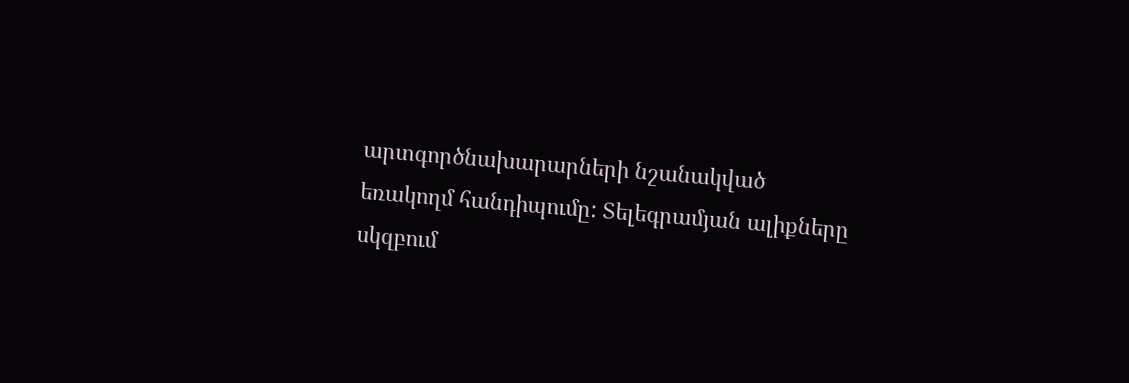արտգործնախարարների նշանակված եռակողմ հանդիպումը: Տելեգրամյան ալիքները սկզբում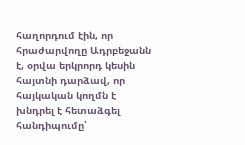հաղորդում էին, որ հրաժարվողը Ադրբեջանն է, օրվա երկրորդ կեսին հայտնի դարձավ, որ հայկական կողմն է  խնդրել է հետաձգել հանդիպումը՝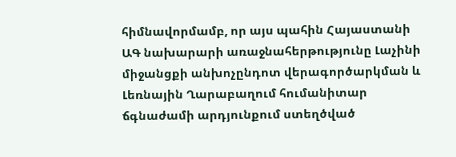հիմնավորմամբ, որ այս պահին Հայաստանի ԱԳ նախարարի առաջնահերթությունը Լաչինի միջանցքի անխոչընդոտ վերագործարկման և Լեռնային Ղարաբաղում հումանիտար ճգնաժամի արդյունքում ստեղծված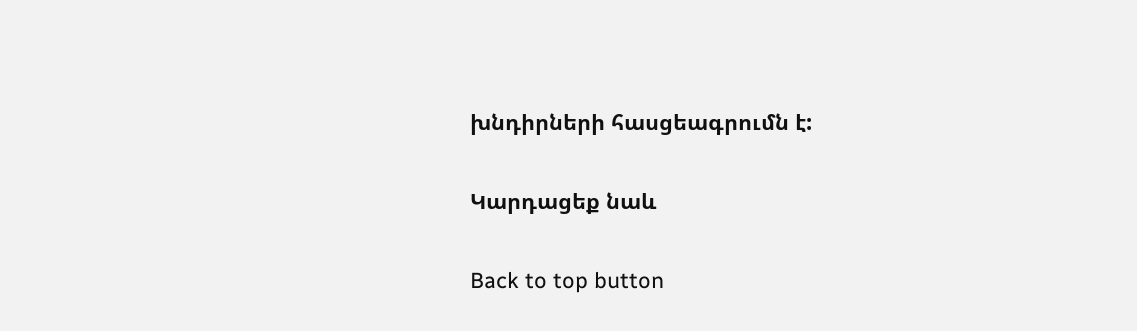խնդիրների հասցեագրումն է:

Կարդացեք նաև

Back to top button